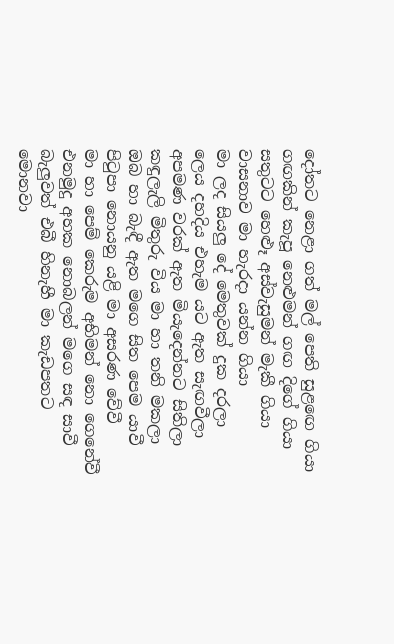දෝතට නෙළා ගත් මල් පෙති සුළඟෙ ගියා
ගඟකින් කැපූ නෙළුමන් ගඟ දිගේ ගියා
සතුටට හෙළූ අස්වැසුමන් මැකී ගියා
වාසනාව මා හැරදා යන්න ගියා
මා ලද සියලු දේ මෙතුවක් දුක දරලා
ලෙය දහදිය එහැම යට ඇත සැඟවීලා
අපමණ වරක් ඇත මියැදෙන්නට සිතිලා
කඳුලැලි මිතුරු විය මා හා තනි මකලා
ඔබ හා බැඳී ඇත මගෙ සිත පෙම යාවී
පිටුපා නොයනු යළි මා අසරණ වේවී
මා හා පෙම් කෙරුම අභිමන් නො ගෙනේවී
එනමුදු අහක නොබලන් මගෙ සඳ සාවී
බැලුවත් එබී හිනැහී මා කැඩපතට
මොනවා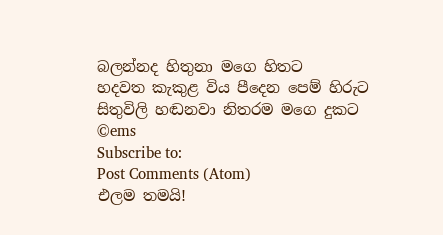බලන්නද හිතුනා මගෙ හිතට
හදවත කැකුළ විය පීදෙන පෙම් හිරුට
සිතුවිලි හඬනවා නිතරම මගෙ දුකට
©ems
Subscribe to:
Post Comments (Atom)
එලම තමයි!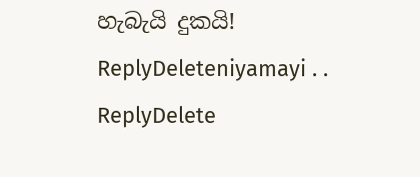හැබැයි දුකයි!
ReplyDeleteniyamayi . .
ReplyDelete